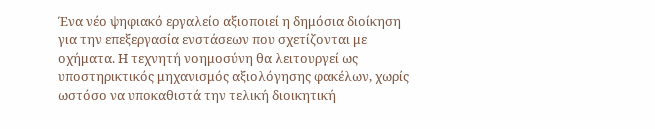Ένα νέο ψηφιακό εργαλείο αξιοποιεί η δημόσια διοίκηση για την επεξεργασία ενστάσεων που σχετίζονται με οχήματα. Η τεχνητή νοημοσύνη θα λειτουργεί ως υποστηρικτικός μηχανισμός αξιολόγησης φακέλων, χωρίς ωστόσο να υποκαθιστά την τελική διοικητική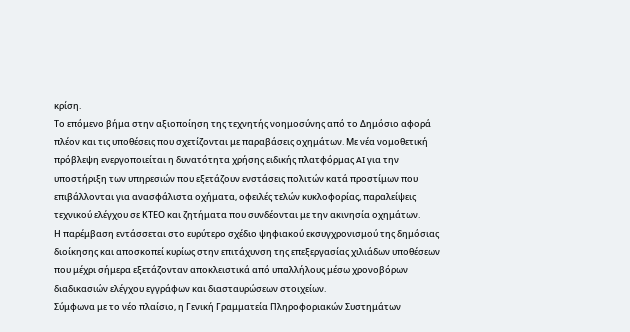κρίση.
Το επόμενο βήμα στην αξιοποίηση της τεχνητής νοημοσύνης από το Δημόσιο αφορά πλέον και τις υποθέσεις που σχετίζονται με παραβάσεις οχημάτων. Με νέα νομοθετική πρόβλεψη ενεργοποιείται η δυνατότητα χρήσης ειδικής πλατφόρμας AI για την υποστήριξη των υπηρεσιών που εξετάζουν ενστάσεις πολιτών κατά προστίμων που επιβάλλονται για ανασφάλιστα οχήματα, οφειλές τελών κυκλοφορίας, παραλείψεις τεχνικού ελέγχου σε ΚΤΕΟ και ζητήματα που συνδέονται με την ακινησία οχημάτων.
Η παρέμβαση εντάσσεται στο ευρύτερο σχέδιο ψηφιακού εκσυγχρονισμού της δημόσιας διοίκησης και αποσκοπεί κυρίως στην επιτάχυνση της επεξεργασίας χιλιάδων υποθέσεων που μέχρι σήμερα εξετάζονταν αποκλειστικά από υπαλλήλους μέσω χρονοβόρων διαδικασιών ελέγχου εγγράφων και διασταυρώσεων στοιχείων.
Σύμφωνα με το νέο πλαίσιο, η Γενική Γραμματεία Πληροφοριακών Συστημάτων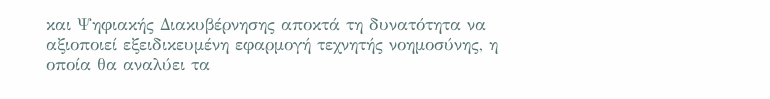και Ψηφιακής Διακυβέρνησης αποκτά τη δυνατότητα να αξιοποιεί εξειδικευμένη εφαρμογή τεχνητής νοημοσύνης, η οποία θα αναλύει τα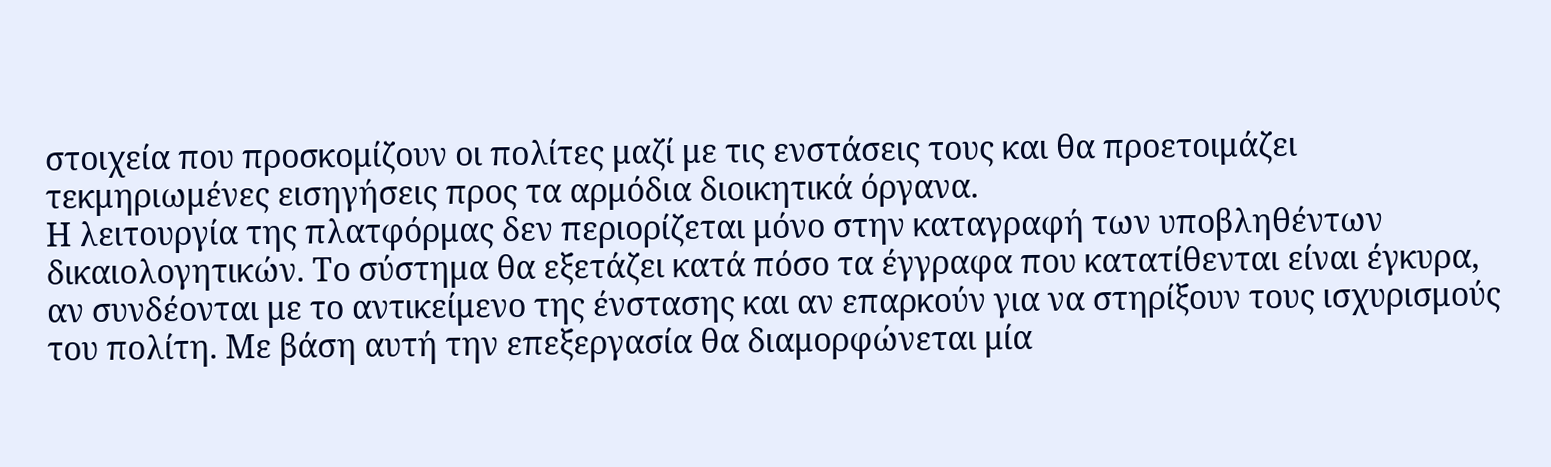στοιχεία που προσκομίζουν οι πολίτες μαζί με τις ενστάσεις τους και θα προετοιμάζει τεκμηριωμένες εισηγήσεις προς τα αρμόδια διοικητικά όργανα.
Η λειτουργία της πλατφόρμας δεν περιορίζεται μόνο στην καταγραφή των υποβληθέντων δικαιολογητικών. Το σύστημα θα εξετάζει κατά πόσο τα έγγραφα που κατατίθενται είναι έγκυρα, αν συνδέονται με το αντικείμενο της ένστασης και αν επαρκούν για να στηρίξουν τους ισχυρισμούς του πολίτη. Με βάση αυτή την επεξεργασία θα διαμορφώνεται μία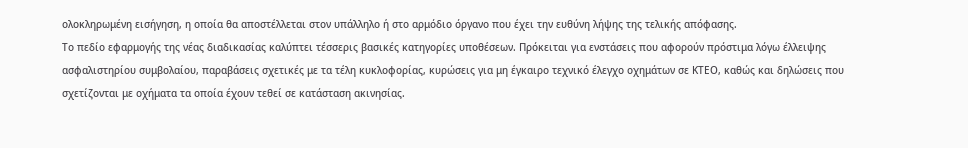ολοκληρωμένη εισήγηση, η οποία θα αποστέλλεται στον υπάλληλο ή στο αρμόδιο όργανο που έχει την ευθύνη λήψης της τελικής απόφασης.
Το πεδίο εφαρμογής της νέας διαδικασίας καλύπτει τέσσερις βασικές κατηγορίες υποθέσεων. Πρόκειται για ενστάσεις που αφορούν πρόστιμα λόγω έλλειψης ασφαλιστηρίου συμβολαίου, παραβάσεις σχετικές με τα τέλη κυκλοφορίας, κυρώσεις για μη έγκαιρο τεχνικό έλεγχο οχημάτων σε ΚΤΕΟ, καθώς και δηλώσεις που σχετίζονται με οχήματα τα οποία έχουν τεθεί σε κατάσταση ακινησίας.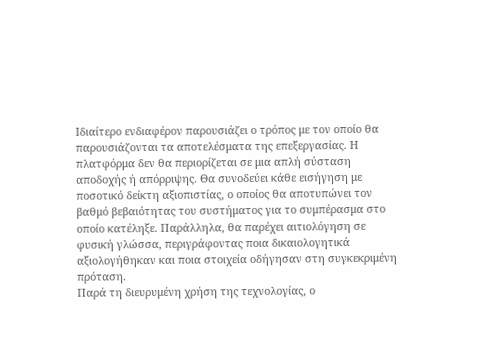Ιδιαίτερο ενδιαφέρον παρουσιάζει ο τρόπος με τον οποίο θα παρουσιάζονται τα αποτελέσματα της επεξεργασίας. Η πλατφόρμα δεν θα περιορίζεται σε μια απλή σύσταση αποδοχής ή απόρριψης. Θα συνοδεύει κάθε εισήγηση με ποσοτικό δείκτη αξιοπιστίας, ο οποίος θα αποτυπώνει τον βαθμό βεβαιότητας του συστήματος για το συμπέρασμα στο οποίο κατέληξε. Παράλληλα, θα παρέχει αιτιολόγηση σε φυσική γλώσσα, περιγράφοντας ποια δικαιολογητικά αξιολογήθηκαν και ποια στοιχεία οδήγησαν στη συγκεκριμένη πρόταση.
Παρά τη διευρυμένη χρήση της τεχνολογίας, ο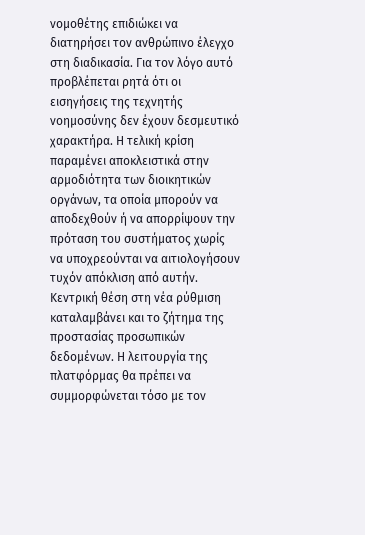νομοθέτης επιδιώκει να διατηρήσει τον ανθρώπινο έλεγχο στη διαδικασία. Για τον λόγο αυτό προβλέπεται ρητά ότι οι εισηγήσεις της τεχνητής νοημοσύνης δεν έχουν δεσμευτικό χαρακτήρα. Η τελική κρίση παραμένει αποκλειστικά στην αρμοδιότητα των διοικητικών οργάνων, τα οποία μπορούν να αποδεχθούν ή να απορρίψουν την πρόταση του συστήματος χωρίς να υποχρεούνται να αιτιολογήσουν τυχόν απόκλιση από αυτήν.
Κεντρική θέση στη νέα ρύθμιση καταλαμβάνει και το ζήτημα της προστασίας προσωπικών δεδομένων. Η λειτουργία της πλατφόρμας θα πρέπει να συμμορφώνεται τόσο με τον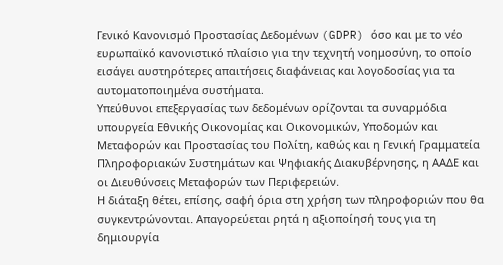Γενικό Κανονισμό Προστασίας Δεδομένων (GDPR) όσο και με το νέο ευρωπαϊκό κανονιστικό πλαίσιο για την τεχνητή νοημοσύνη, το οποίο εισάγει αυστηρότερες απαιτήσεις διαφάνειας και λογοδοσίας για τα αυτοματοποιημένα συστήματα.
Υπεύθυνοι επεξεργασίας των δεδομένων ορίζονται τα συναρμόδια υπουργεία Εθνικής Οικονομίας και Οικονομικών, Υποδομών και Μεταφορών και Προστασίας του Πολίτη, καθώς και η Γενική Γραμματεία Πληροφοριακών Συστημάτων και Ψηφιακής Διακυβέρνησης, η ΑΑΔΕ και οι Διευθύνσεις Μεταφορών των Περιφερειών.
Η διάταξη θέτει, επίσης, σαφή όρια στη χρήση των πληροφοριών που θα συγκεντρώνονται. Απαγορεύεται ρητά η αξιοποίησή τους για τη δημιουργία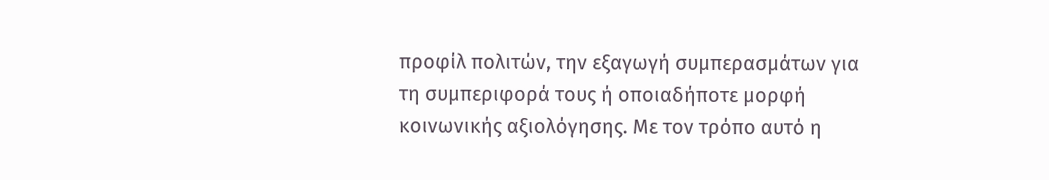προφίλ πολιτών, την εξαγωγή συμπερασμάτων για τη συμπεριφορά τους ή οποιαδήποτε μορφή κοινωνικής αξιολόγησης. Με τον τρόπο αυτό η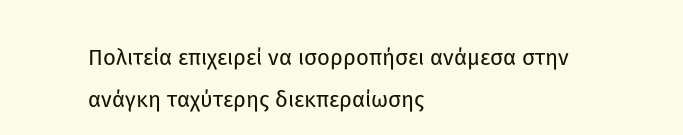Πολιτεία επιχειρεί να ισορροπήσει ανάμεσα στην ανάγκη ταχύτερης διεκπεραίωσης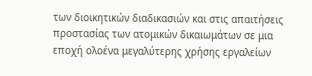των διοικητικών διαδικασιών και στις απαιτήσεις προστασίας των ατομικών δικαιωμάτων σε μια εποχή ολοένα μεγαλύτερης χρήσης εργαλείων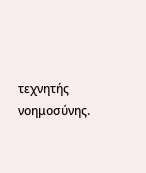τεχνητής νοημοσύνης.